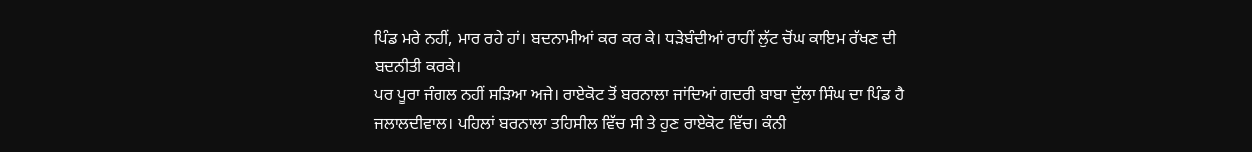ਪਿੰਡ ਮਰੇ ਨਹੀਂ, ਮਾਰ ਰਹੇ ਹਾਂ। ਬਦਨਾਮੀਆਂ ਕਰ ਕਰ ਕੇ। ਧੜੇਬੰਦੀਆਂ ਰਾਹੀਂ ਲੁੱਟ ਚੋਂਘ ਕਾਇਮ ਰੱਖਣ ਦੀ ਬਦਨੀਤੀ ਕਰਕੇ।
ਪਰ ਪੂਰਾ ਜੰਗਲ ਨਹੀਂ ਸੜਿਆ ਅਜੇ। ਰਾਏਕੋਟ ਤੋਂ ਬਰਨਾਲਾ ਜਾਂਦਿਆਂ ਗਦਰੀ ਬਾਬਾ ਦੁੱਲਾ ਸਿੰਘ ਦਾ ਪਿੰਡ ਹੈ ਜਲਾਲਦੀਵਾਲ। ਪਹਿਲਾਂ ਬਰਨਾਲਾ ਤਹਿਸੀਲ ਵਿੱਚ ਸੀ ਤੇ ਹੁਣ ਰਾਏਕੋਟ ਵਿੱਚ। ਕੰਨੀ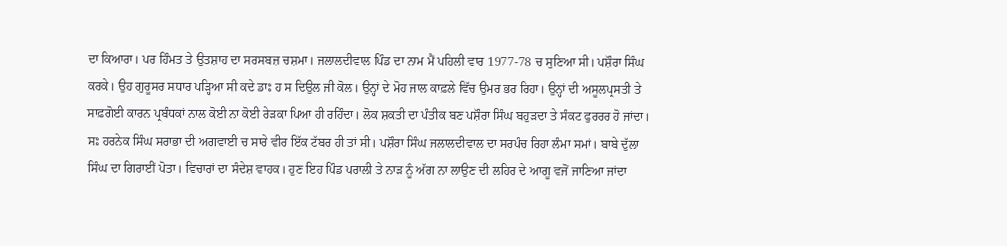ਦਾ ਕਿਆਰਾ। ਪਰ ਹਿੰਮਤ ਤੇ ਉਤਸ਼ਾਹ ਦਾ ਸਰਸਬਜ਼ ਚਸ਼ਮਾ। ਜਲਾਲਦੀਵਾਲ ਪਿੰਡ ਦਾ ਨਾਮ ਮੈਂ ਪਹਿਲੀ ਵਾਰ 1977-78 ਚ ਸੁਣਿਆ ਸੀ। ਪਸ਼ੌਰਾ ਸਿੰਘ ਕਰਕੇ। ਉਹ ਗੁਰੂਸਰ ਸਧਾਰ ਪੜ੍ਹਿਆ ਸੀ ਕਦੇ ਡਾਃ ਹ ਸ ਦਿਉਲ ਜੀ ਕੋਲ। ਉਨ੍ਹਾਂ ਦੇ ਮੋਹ ਜਾਲ ਕਾਫ਼ਲੇ ਵਿੱਚ ਉਮਰ ਭਰ ਰਿਹਾ। ਉਨ੍ਹਾਂ ਦੀ ਅਸੂਲਪ੍ਰਸਤੀ ਤੇ ਸਾਫ਼ਗੋਈ ਕਾਰਨ ਪ੍ਰਬੰਧਕਾਂ ਨਾਲ ਕੋਈ ਨਾ ਕੋਈ ਰੇੜਕਾ ਪਿਆ ਹੀ ਰਹਿੰਦਾ। ਲੋਕ ਸ਼ਕਤੀ ਦਾ ਪੰਤੀਕ ਬਣ ਪਸ਼ੌਰਾ ਸਿੰਘ ਬਹੁੜਦਾ ਤੇ ਸੰਕਟ ਫੁਰਰਰ ਹੋ ਜਾਂਦਾ। ਸਃ ਹਰਨੇਕ ਸਿੰਘ ਸਰਾਭਾ ਦੀ ਅਗਵਾਈ ਚ ਸਾਰੇ ਵੀਰ ਇੱਕ ਟੱਬਰ ਹੀ ਤਾਂ ਸੀ। ਪਸ਼ੌਰਾ ਸਿੰਘ ਜਲਾਲਦੀਵਾਲ ਦਾ ਸਰਪੰਚ ਰਿਹਾ ਲੰਮਾ ਸਮਾਂ। ਬਾਬੇ ਦੁੱਲਾ ਸਿੰਘ ਦਾ ਗਿਰਾਈਂ ਪੋਤਾ। ਵਿਚਾਰਾਂ ਦਾ ਸੰਦੇਸ਼ ਵਾਹਕ। ਹੁਣ ਇਹ ਪਿੰਡ ਪਰਾਲੀ ਤੇ ਨਾੜ ਨੂੰ ਅੱਗ ਨਾ ਲਾਉਣ ਦੀ ਲਹਿਰ ਦੇ ਆਗੂ ਵਜੋਂ ਜਾਣਿਆ ਜਾਂਦਾ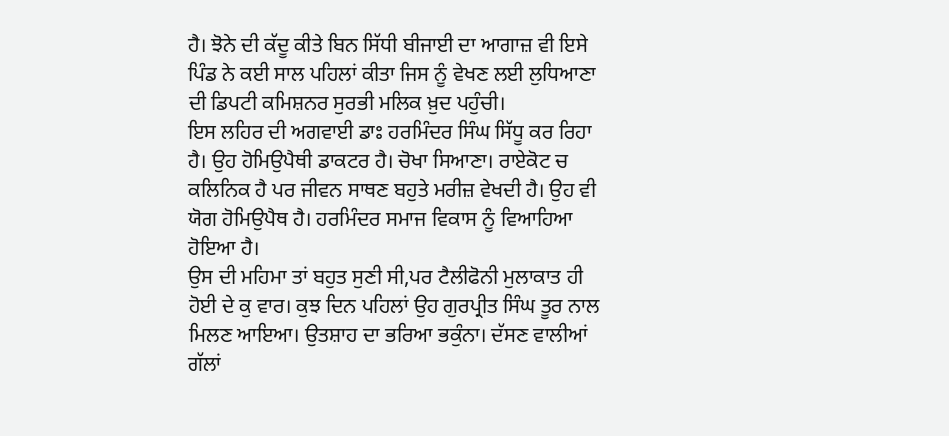ਹੈ। ਝੋਨੇ ਦੀ ਕੱਦੂ ਕੀਤੇ ਬਿਨ ਸਿੱਧੀ ਬੀਜਾਈ ਦਾ ਆਗਾਜ਼ ਵੀ ਇਸੇ ਪਿੰਡ ਨੇ ਕਈ ਸਾਲ ਪਹਿਲਾਂ ਕੀਤਾ ਜਿਸ ਨੂੰ ਵੇਖਣ ਲਈ ਲੁਧਿਆਣਾ ਦੀ ਡਿਪਟੀ ਕਮਿਸ਼ਨਰ ਸੁਰਭੀ ਮਲਿਕ ਖ਼ੁਦ ਪਹੁੰਚੀ।
ਇਸ ਲਹਿਰ ਦੀ ਅਗਵਾਈ ਡਾਃ ਹਰਮਿੰਦਰ ਸਿੰਘ ਸਿੱਧੂ ਕਰ ਰਿਹਾ ਹੈ। ਉਹ ਹੋਮਿਉਪੈਥੀ ਡਾਕਟਰ ਹੈ। ਚੋਖਾ ਸਿਆਣਾ। ਰਾਏਕੋਟ ਚ ਕਲਿਨਿਕ ਹੈ ਪਰ ਜੀਵਨ ਸਾਥਣ ਬਹੁਤੇ ਮਰੀਜ਼ ਵੇਖਦੀ ਹੈ। ਉਹ ਵੀ ਯੋਗ ਹੋਮਿਉਪੈਥ ਹੈ। ਹਰਮਿੰਦਰ ਸਮਾਜ ਵਿਕਾਸ ਨੂੰ ਵਿਆਹਿਆ ਹੋਇਆ ਹੈ।
ਉਸ ਦੀ ਮਹਿਮਾ ਤਾਂ ਬਹੁਤ ਸੁਣੀ ਸੀ,ਪਰ ਟੈਲੀਫੋਨੀ ਮੁਲਾਕਾਤ ਹੀ ਹੋਈ ਦੇ ਕੁ ਵਾਰ। ਕੁਝ ਦਿਨ ਪਹਿਲਾਂ ਉਹ ਗੁਰਪ੍ਰੀਤ ਸਿੰਘ ਤੂਰ ਨਾਲ ਮਿਲਣ ਆਇਆ। ਉਤਸ਼ਾਹ ਦਾ ਭਰਿਆ ਭਕੁੰਨਾ। ਦੱਸਣ ਵਾਲੀਆਂ ਗੱਲਾਂ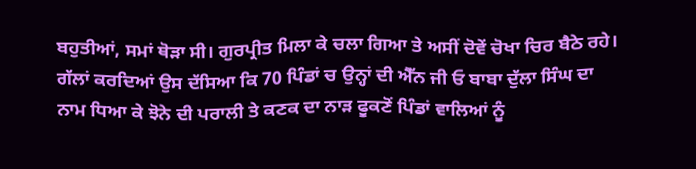ਬਹੁਤੀਆਂ, ਸਮਾਂ ਥੋੜਾ ਸੀ। ਗੁਰਪ੍ਰੀਤ ਮਿਲਾ ਕੇ ਚਲਾ ਗਿਆ ਤੇ ਅਸੀਂ ਦੋਵੇਂ ਚੋਖਾ ਚਿਰ ਬੈਠੇ ਰਹੇ। ਗੱਲਾਂ ਕਰਦਿਆਂ ਉਸ ਦੱਸਿਆ ਕਿ 70 ਪਿੰਡਾਂ ਚ ਉਨ੍ਹਾਂ ਦੀ ਐੱਨ ਜੀ ਓ ਬਾਬਾ ਦੁੱਲਾ ਸਿੰਘ ਦਾ ਨਾਮ ਧਿਆ ਕੇ ਝੋਨੇ ਦੀ ਪਰਾਲੀ ਤੇ ਕਣਕ ਦਾ ਨਾੜ ਫੂਕਣੋਂ ਪਿੰਡਾਂ ਵਾਲਿਆਂ ਨੂੰ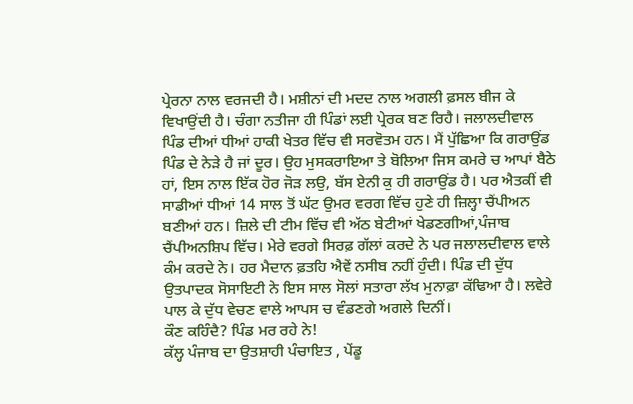ਪ੍ਰੇਰਨਾ ਨਾਲ ਵਰਜਦੀ ਹੈ। ਮਸ਼ੀਨਾਂ ਦੀ ਮਦਦ ਨਾਲ ਅਗਲੀ ਫ਼ਸਲ ਬੀਜ ਕੇ ਵਿਖਾਉਂਦੀ ਹੈ। ਚੰਗਾ ਨਤੀਜਾ ਹੀ ਪਿੰਡਾਂ ਲਈ ਪ੍ਰੇਰਕ ਬਣ ਰਿਹੈ। ਜਲਾਲਦੀਵਾਲ ਪਿੰਡ ਦੀਆਂ ਧੀਆਂ ਹਾਕੀ ਖੇਤਰ ਵਿੱਚ ਵੀ ਸਰਵੋਤਮ ਹਨ। ਮੈਂ ਪੁੱਛਿਆ ਕਿ ਗਰਾਉਂਡ ਪਿੰਡ ਦੇ ਨੇੜੇ ਹੈ ਜਾਂ ਦੂਰ। ਉਹ ਮੁਸਕਰਾਇਆ ਤੇ ਬੋਲਿਆ ਜਿਸ ਕਮਰੇ ਚ ਆਪਾਂ ਬੈਠੇ ਹਾਂ, ਇਸ ਨਾਲ ਇੱਕ ਹੋਰ ਜੋੜ ਲਉ, ਬੱਸ ਏਨੀ ਕੁ ਹੀ ਗਰਾਉਂਡ ਹੈ। ਪਰ ਐਤਕੀਂ ਵੀ ਸਾਡੀਆਂ ਧੀਆਂ 14 ਸਾਲ ਤੋਂ ਘੱਟ ਉਮਰ ਵਰਗ ਵਿੱਚ ਹੁਣੇ ਹੀ ਜ਼ਿਲ੍ਹਾ ਚੈਂਪੀਅਨ ਬਣੀਆਂ ਹਨ। ਜ਼ਿਲੇ ਦੀ ਟੀਮ ਵਿੱਚ ਵੀ ਅੱਠ ਬੇਟੀਆਂ ਖੇਡਣਗੀਆਂ,ਪੰਜਾਬ ਚੈਂਪੀਅਨਸ਼ਿਪ ਵਿੱਚ। ਮੇਰੇ ਵਰਗੇ ਸਿਰਫ਼ ਗੱਲਾਂ ਕਰਦੇ ਨੇ ਪਰ ਜਲਾਲਦੀਵਾਲ ਵਾਲੇ ਕੰਮ ਕਰਦੇ ਨੇ। ਹਰ ਮੈਦਾਨ ਫ਼ਤਹਿ ਐਵੇਂ ਨਸੀਬ ਨਹੀਂ ਹੁੰਦੀ। ਪਿੰਡ ਦੀ ਦੁੱਧ ਉਤਪਾਦਕ ਸੋਸਾਇਟੀ ਨੇ ਇਸ ਸਾਲ ਸੋਲਾਂ ਸਤਾਰਾ ਲੱਖ ਮੁਨਾਫ਼ਾ ਕੱਢਿਆ ਹੈ। ਲਵੇਰੇ ਪਾਲ ਕੇ ਦੁੱਧ ਵੇਚਣ ਵਾਲੇ ਆਪਸ ਚ ਵੰਡਣਗੇ ਅਗਲੇ ਦਿਨੀਂ।
ਕੌਣ ਕਹਿੰਦੈ? ਪਿੰਡ ਮਰ ਰਹੇ ਨੇ!
ਕੱਲ੍ਹ ਪੰਜਾਬ ਦਾ ਉਤਸ਼ਾਹੀ ਪੰਚਾਇਤ , ਪੇਂਡੂ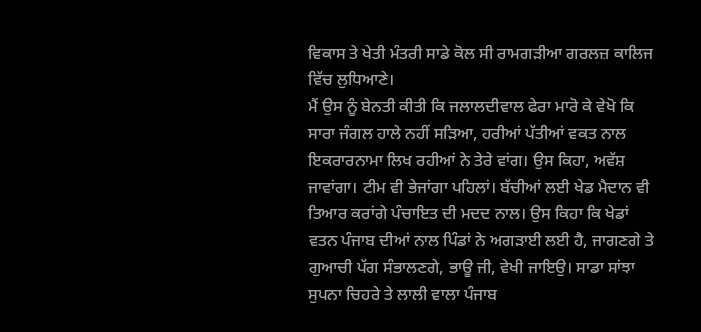ਵਿਕਾਸ ਤੇ ਖੇਤੀ ਮੰਤਰੀ ਸਾਡੇ ਕੋਲ ਸੀ ਰਾਮਗੜੀਆ ਗਰਲਜ਼ ਕਾਲਿਜ ਵਿੱਚ ਲੁਧਿਆਣੇ।
ਮੈਂ ਉਸ ਨੂੰ ਬੇਨਤੀ ਕੀਤੀ ਕਿ ਜਲਾਲਦੀਵਾਲ ਫੇਰਾ ਮਾਰੋ ਕੇ ਵੇਖੋ ਕਿ ਸਾਰਾ ਜੰਗਲ ਹਾਲੇ ਨਹੀਂ ਸੜਿਆ, ਹਰੀਆਂ ਪੱਤੀਆਂ ਵਕਤ ਨਾਲ ਇਕਰਾਰਨਾਮਾ ਲਿਖ ਰਹੀਆਂ ਨੇ ਤੇਰੇ ਵਾਂਗ। ਉਸ ਕਿਹਾ, ਅਵੱਸ਼ ਜਾਵਾਂਗਾ। ਟੀਮ ਵੀ ਭੇਜਾਂਗਾ ਪਹਿਲਾਂ। ਬੱਚੀਆਂ ਲਈ ਖੇਡ ਮੈਦਾਨ ਵੀ ਤਿਆਰ ਕਰਾਂਗੇ ਪੰਚਾਇਤ ਦੀ ਮਦਦ ਨਾਲ। ਉਸ ਕਿਹਾ ਕਿ ਖੇਡਾਂ ਵਤਨ ਪੰਜਾਬ ਦੀਆਂ ਨਾਲ ਪਿੰਡਾਂ ਨੇ ਅਗੜਾਈ ਲਈ ਹੈ, ਜਾਗਣਗੇ ਤੇ ਗੁਆਚੀ ਪੱਗ ਸੰਭਾਲਣਗੇ, ਭਾਊ ਜੀ, ਵੇਖੀ ਜਾਇਉ। ਸਾਡਾ ਸਾਂਝਾ ਸੁਪਨਾ ਚਿਹਰੇ ਤੇ ਲਾਲੀ ਵਾਲਾ ਪੰਜਾਬ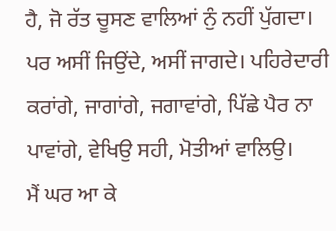ਹੈ, ਜੋ ਰੱਤ ਚੂਸਣ ਵਾਲਿਆਂ ਨੁੰ ਨਹੀਂ ਪੁੱਗਦਾ। ਪਰ ਅਸੀਂ ਜਿਉਂਦੇ, ਅਸੀਂ ਜਾਗਦੇ। ਪਹਿਰੇਦਾਰੀ ਕਰਾਂਗੇ, ਜਾਗਾਂਗੇ, ਜਗਾਵਾਂਗੇ, ਪਿੱਛੇ ਪੈਰ ਨਾ ਪਾਵਾਂਗੇ, ਵੇਖਿਉ ਸਹੀ, ਮੋਤੀਆਂ ਵਾਲਿਉ।
ਮੈਂ ਘਰ ਆ ਕੇ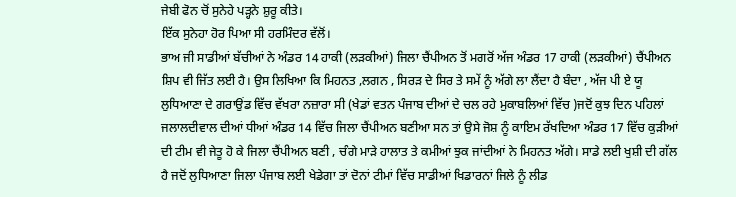ਜੇਬੀ ਫੋਨ ਚੋਂ ਸੁਨੇਹੇ ਪੜ੍ਹਨੇ ਸ਼ੁਰੂ ਕੀਤੇ।
ਇੱਕ ਸੁਨੇਹਾ ਹੋਰ ਪਿਆ ਸੀ ਹਰਮਿੰਦਰ ਵੱਲੋਂ।
ਭਾਅ ਜੀ ਸਾਡੀਆਂ ਬੱਚੀਆਂ ਨੇ ਅੰਡਰ 14 ਹਾਕੀ (ਲੜਕੀਆਂ) ਜਿਲਾ ਚੈਂਪੀਅਨ ਤੋਂ ਮਗਰੋਂ ਅੱਜ ਅੰਡਰ 17 ਹਾਕੀ (ਲੜਕੀਆਂ) ਚੈਂਪੀਅਨ ਸ਼ਿਪ ਵੀ ਜਿੱਤ ਲਈ ਹੈ। ਉਸ ਲਿਖਿਆ ਕਿ ਮਿਹਨਤ ,ਲਗਨ , ਸਿਰੜ ਦੇ ਸਿਰ ਤੇ ਸਮੇਂ ਨੂੰ ਅੱਗੇ ਲਾ ਲੈਂਦਾ ਹੈ ਬੰਦਾ , ਅੱਜ ਪੀ ਏ ਯੂ ਲੁਧਿਆਣਾ ਦੇ ਗਰਾਉਂਡ ਵਿੱਚ ਵੱਖਰਾ ਨਜ਼ਾਰਾ ਸੀ (ਖੇਡਾਂ ਵਤਨ ਪੰਜਾਬ ਦੀਆਂ ਦੇ ਚਲ ਰਹੇ ਮੁਕਾਬਲਿਆਂ ਵਿੱਚ )ਜਦੋਂ ਕੁਝ ਦਿਨ ਪਹਿਲਾਂ ਜਲਾਲਦੀਵਾਲ ਦੀਆਂ ਧੀਆਂ ਅੰਡਰ 14 ਵਿੱਚ ਜਿਲਾ ਚੈਂਪੀਅਨ ਬਣੀਆ ਸਨ ਤਾਂ ਉਸੇ ਜੋਸ਼ ਨੂੰ ਕਾਇਮ ਰੱਖਦਿਆ ਅੰਡਰ 17 ਵਿੱਚ ਕੁੜੀਆਂ ਦੀ ਟੀਮ ਵੀ ਜੇਤੂ ਹੋ ਕੇ ਜਿਲਾ ਚੈਂਪੀਅਨ ਬਣੀ , ਚੰਗੇ ਮਾੜੇ ਹਾਲਾਤ ਤੇ ਕਮੀਆਂ ਝੁਕ ਜਾਂਦੀਆਂ ਨੇ ਮਿਹਨਤ ਅੱਗੇ। ਸਾਡੇ ਲਈ ਖੁਸ਼ੀ ਦੀ ਗੱਲ ਹੈ ਜਦੋਂ ਲੁਧਿਆਣਾ ਜਿਲਾ ਪੰਜਾਬ ਲਈ ਖੇਡੇਗਾ ਤਾਂ ਦੋਨਾਂ ਟੀਮਾਂ ਵਿੱਚ ਸਾਡੀਆਂ ਖਿਡਾਰਨਾਂ ਜਿਲੇ ਨੂੰ ਲੀਡ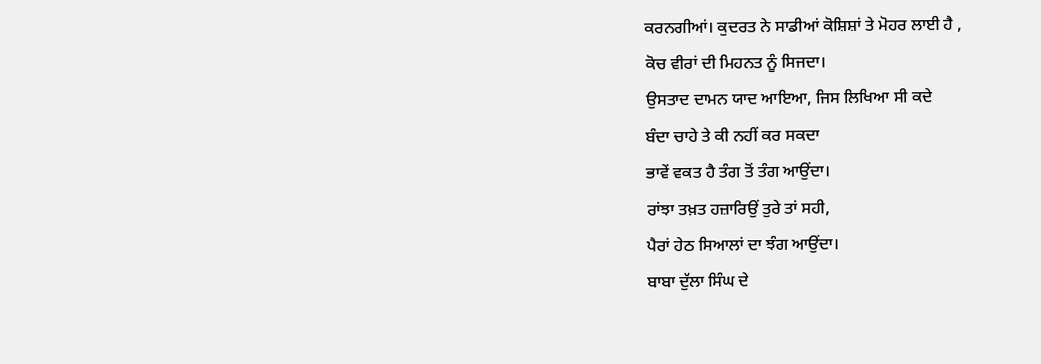ਕਰਨਗੀਆਂ। ਕੁਦਰਤ ਨੇ ਸਾਡੀਆਂ ਕੋਸ਼ਿਸ਼ਾਂ ਤੇ ਮੋਹਰ ਲਾਈ ਹੈ ,
ਕੋਚ ਵੀਰਾਂ ਦੀ ਮਿਹਨਤ ਨੂੰ ਸਿਜਦਾ।
ਉਸਤਾਦ ਦਾਮਨ ਯਾਦ ਆਇਆ, ਜਿਸ ਲਿਖਿਆ ਸੀ ਕਦੇ
ਬੰਦਾ ਚਾਹੇ ਤੇ ਕੀ ਨਹੀਂ ਕਰ ਸਕਦਾ
ਭਾਵੇਂ ਵਕਤ ਹੈ ਤੰਗ ਤੋਂ ਤੰਗ ਆਉਂਦਾ।
ਰਾਂਝਾ ਤਖ਼ਤ ਹਜ਼ਾਰਿਉਂ ਤੁਰੇ ਤਾਂ ਸਹੀ,
ਪੈਰਾਂ ਹੇਠ ਸਿਆਲਾਂ ਦਾ ਝੰਗ ਆਉਂਦਾ।
ਬਾਬਾ ਦੁੱਲਾ ਸਿੰਘ ਦੇ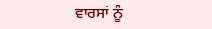ਵਾਰਸਾਂ ਨੂੰ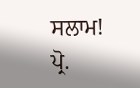ਸਲਾਮ!
ਪ੍ਰੋ.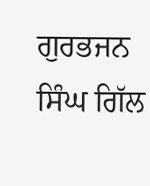ਗੁਰਭਜਨ ਸਿੰਘ ਗਿੱਲ